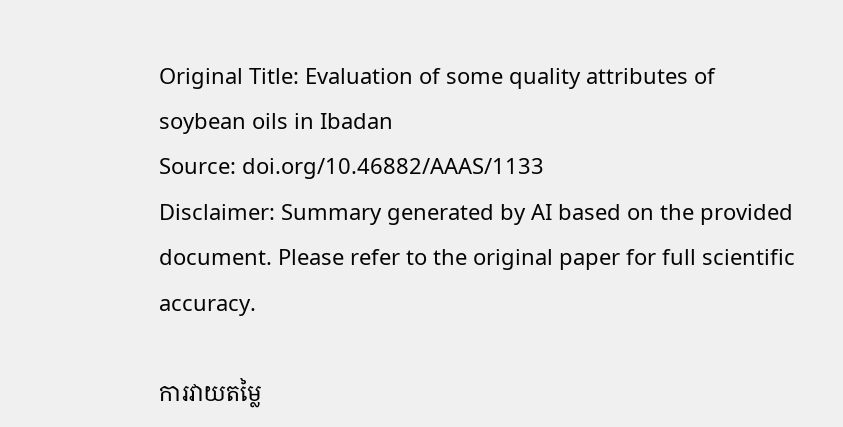Original Title: Evaluation of some quality attributes of soybean oils in Ibadan
Source: doi.org/10.46882/AAAS/1133
Disclaimer: Summary generated by AI based on the provided document. Please refer to the original paper for full scientific accuracy.

ការវាយតម្លៃ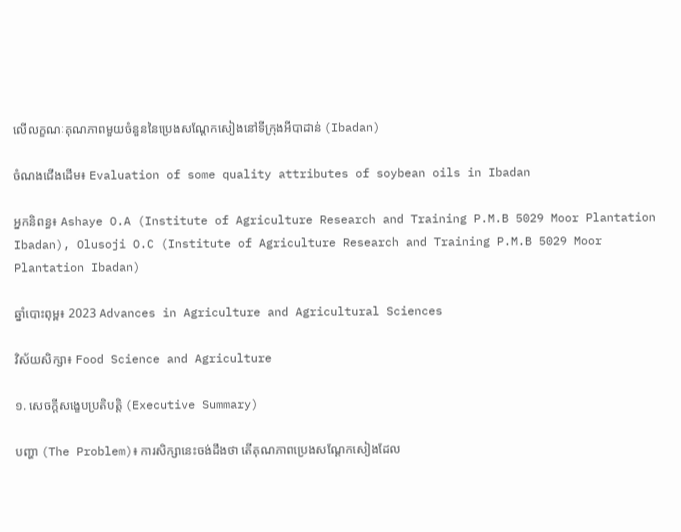លើលក្ខណៈគុណភាពមួយចំនួននៃប្រេងសណ្តែកសៀងនៅទីក្រុងអីបាដាន់ (Ibadan)

ចំណងជើងដើម៖ Evaluation of some quality attributes of soybean oils in Ibadan

អ្នកនិពន្ធ៖ Ashaye O.A (Institute of Agriculture Research and Training P.M.B 5029 Moor Plantation Ibadan), Olusoji O.C (Institute of Agriculture Research and Training P.M.B 5029 Moor Plantation Ibadan)

ឆ្នាំបោះពុម្ព៖ 2023 Advances in Agriculture and Agricultural Sciences

វិស័យសិក្សា៖ Food Science and Agriculture

១. សេចក្តីសង្ខេបប្រតិបត្តិ (Executive Summary)

បញ្ហា (The Problem)៖ ការសិក្សានេះចង់ដឹងថា តើគុណភាពប្រេងសណ្តែកសៀងដែល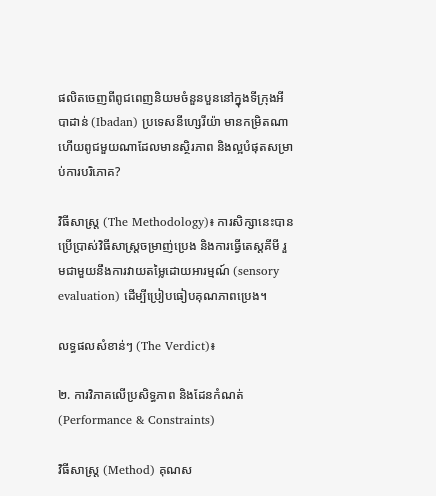ផលិតចេញពីពូជពេញនិយមចំនួនបួននៅក្នុងទីក្រុងអីបាដាន់ (Ibadan) ប្រទេសនីហ្សេរីយ៉ា មានកម្រិតណា ហើយពូជមួយណាដែលមានស្ថិរភាព និងល្អបំផុតសម្រាប់ការបរិភោគ?

វិធីសាស្ត្រ (The Methodology)៖ ការសិក្សានេះបានប្រើប្រាស់វិធីសាស្ត្រចម្រាញ់ប្រេង និងការធ្វើតេស្តគីមី រួមជាមួយនឹងការវាយតម្លៃដោយអារម្មណ៍ (sensory evaluation) ដើម្បីប្រៀបធៀបគុណភាពប្រេង។

លទ្ធផលសំខាន់ៗ (The Verdict)៖

២. ការវិភាគលើប្រសិទ្ធភាព និងដែនកំណត់ (Performance & Constraints)

វិធីសាស្ត្រ (Method) គុណស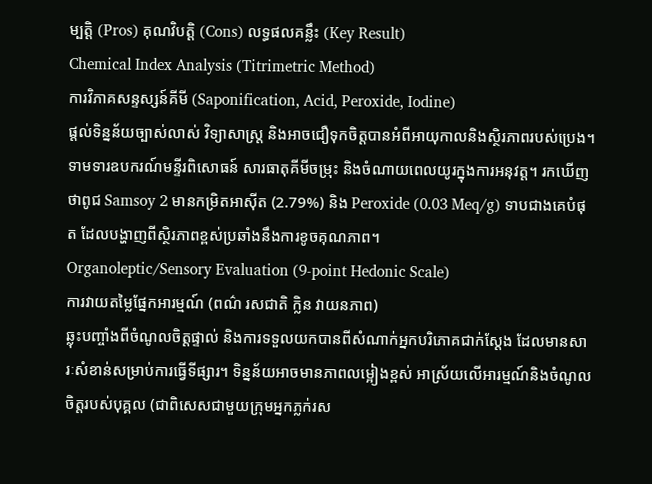ម្បត្តិ (Pros) គុណវិបត្តិ (Cons) លទ្ធផលគន្លឹះ (Key Result)
Chemical Index Analysis (Titrimetric Method)
ការវិភាគសន្ទស្សន៍គីមី (Saponification, Acid, Peroxide, Iodine)
ផ្តល់ទិន្នន័យច្បាស់លាស់ វិទ្យាសាស្ត្រ និងអាចជឿទុកចិត្តបានអំពីអាយុកាលនិងស្ថិរភាពរបស់ប្រេង។ ទាមទារឧបករណ៍មន្ទីរពិសោធន៍ សារធាតុគីមីចម្រុះ និងចំណាយពេលយូរក្នុងការអនុវត្ត។ រកឃើញថាពូជ Samsoy 2 មានកម្រិតអាស៊ីត (2.79%) និង Peroxide (0.03 Meq/g) ទាបជាងគេបំផុត ដែលបង្ហាញពីស្ថិរភាពខ្ពស់ប្រឆាំងនឹងការខូចគុណភាព។
Organoleptic/Sensory Evaluation (9-point Hedonic Scale)
ការវាយតម្លៃផ្នែកអារម្មណ៍ (ពណ៌ រសជាតិ ក្លិន វាយនភាព)
ឆ្លុះបញ្ចាំងពីចំណូលចិត្តផ្ទាល់ និងការទទួលយកបានពីសំណាក់អ្នកបរិភោគជាក់ស្តែង ដែលមានសារៈសំខាន់សម្រាប់ការធ្វើទីផ្សារ។ ទិន្នន័យអាចមានភាពលម្អៀងខ្ពស់ អាស្រ័យលើអារម្មណ៍និងចំណូលចិត្តរបស់បុគ្គល (ជាពិសេសជាមួយក្រុមអ្នកភ្លក់រស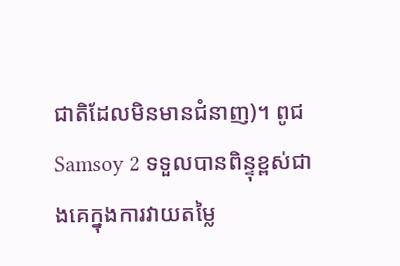ជាតិដែលមិនមានជំនាញ)។ ពូជ Samsoy 2 ទទួលបានពិន្ទុខ្ពស់ជាងគេក្នុងការវាយតម្លៃ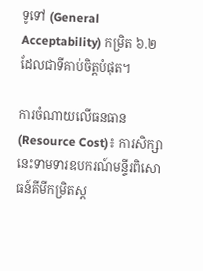ទូទៅ (General Acceptability) កម្រិត ៦.២ ដែលជាទីគាប់ចិត្តបំផុត។

ការចំណាយលើធនធាន (Resource Cost)៖ ការសិក្សានេះទាមទារឧបករណ៍មន្ទីរពិសោធន៍គីមីកម្រិតស្ត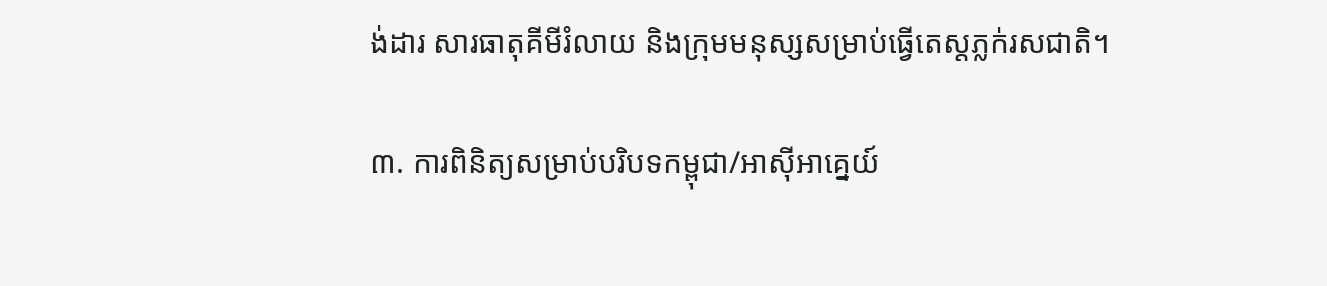ង់ដារ សារធាតុគីមីរំលាយ និងក្រុមមនុស្សសម្រាប់ធ្វើតេស្តភ្លក់រសជាតិ។

៣. ការពិនិត្យសម្រាប់បរិបទកម្ពុជា/អាស៊ីអាគ្នេយ៍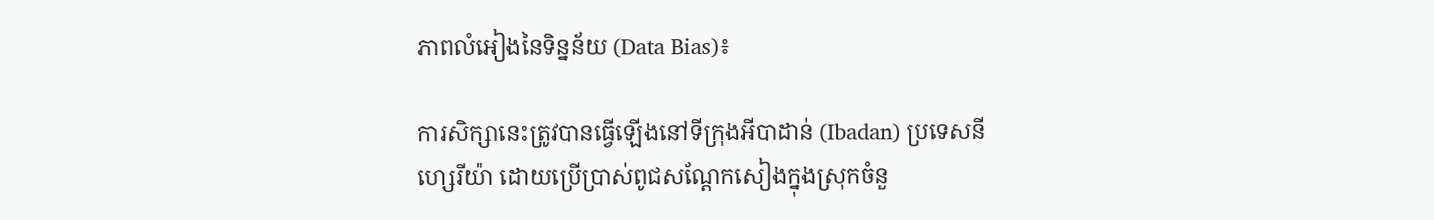ភាពលំអៀងនៃទិន្នន័យ (Data Bias)៖

ការសិក្សានេះត្រូវបានធ្វើឡើងនៅទីក្រុងអីបាដាន់ (Ibadan) ប្រទេសនីហ្សេរីយ៉ា ដោយប្រើប្រាស់ពូជសណ្តែកសៀងក្នុងស្រុកចំនួ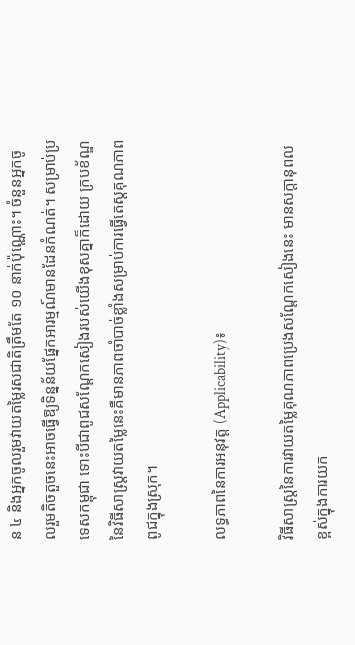ន ៤ និងអ្នកចូលរួមវាយតម្លៃរសជាតិត្រឹមតែ ១០ នាក់ប៉ុណ្ណោះ។ ចំនួនអ្នកចូលរួមតិចតួចនេះអាចធ្វើឱ្យទិន្នន័យផ្នែកអារម្មណ៍មានដែនកំណត់។ សម្រាប់ប្រទេសកម្ពុជា ទោះបីជាពូជសណ្តែកសៀងរបស់យើងខុសគ្នាក៏ដោយ ក្របខ័ណ្ឌនៃវិធីសាស្ត្រវាយតម្លៃនេះគឺមានភាពចាំបាច់ខ្លាំងសម្រាប់ការធ្វើតេស្តគុណភាពពូជក្នុងស្រុក។

លទ្ធភាពនៃការអនុវត្ត (Applicability)៖

វិធីសាស្ត្រនៃការវាយតម្លៃគុណភាពប្រេងសណ្តែកសៀងនេះ មានសក្តានុពលខ្ពស់ក្នុងការយក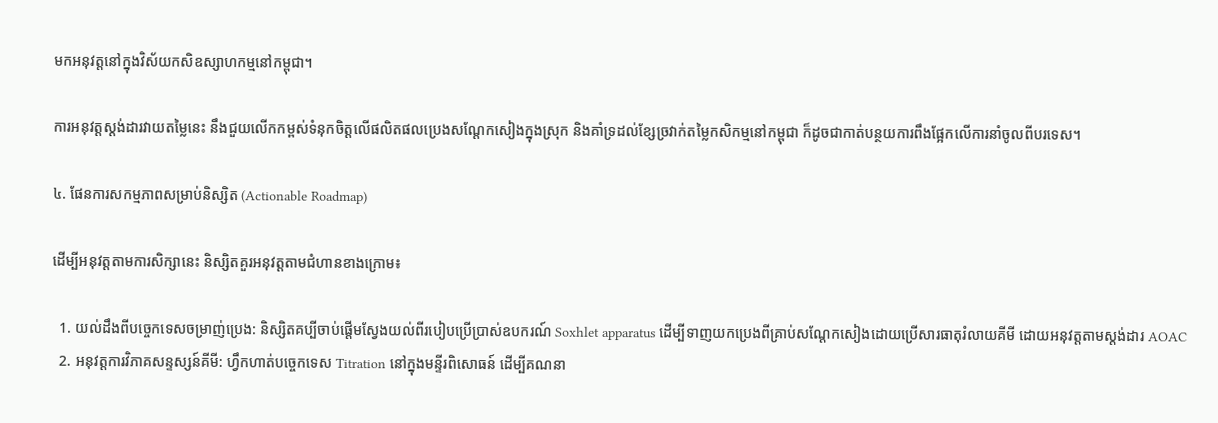មកអនុវត្តនៅក្នុងវិស័យកសិឧស្សាហកម្មនៅកម្ពុជា។

ការអនុវត្តស្តង់ដារវាយតម្លៃនេះ នឹងជួយលើកកម្ពស់ទំនុកចិត្តលើផលិតផលប្រេងសណ្តែកសៀងក្នុងស្រុក និងគាំទ្រដល់ខ្សែច្រវាក់តម្លៃកសិកម្មនៅកម្ពុជា ក៏ដូចជាកាត់បន្ថយការពឹងផ្អែកលើការនាំចូលពីបរទេស។

៤. ផែនការសកម្មភាពសម្រាប់និស្សិត (Actionable Roadmap)

ដើម្បីអនុវត្តតាមការសិក្សានេះ និស្សិតគួរអនុវត្តតាមជំហានខាងក្រោម៖

  1. យល់ដឹងពីបច្ចេកទេសចម្រាញ់ប្រេង: និស្សិតគប្បីចាប់ផ្តើមស្វែងយល់ពីរបៀបប្រើប្រាស់ឧបករណ៍ Soxhlet apparatus ដើម្បីទាញយកប្រេងពីគ្រាប់សណ្តែកសៀងដោយប្រើសារធាតុរំលាយគីមី ដោយអនុវត្តតាមស្តង់ដារ AOAC
  2. អនុវត្តការវិភាគសន្ទស្សន៍គីមី: ហ្វឹកហាត់បច្ចេកទេស Titration នៅក្នុងមន្ទីរពិសោធន៍ ដើម្បីគណនា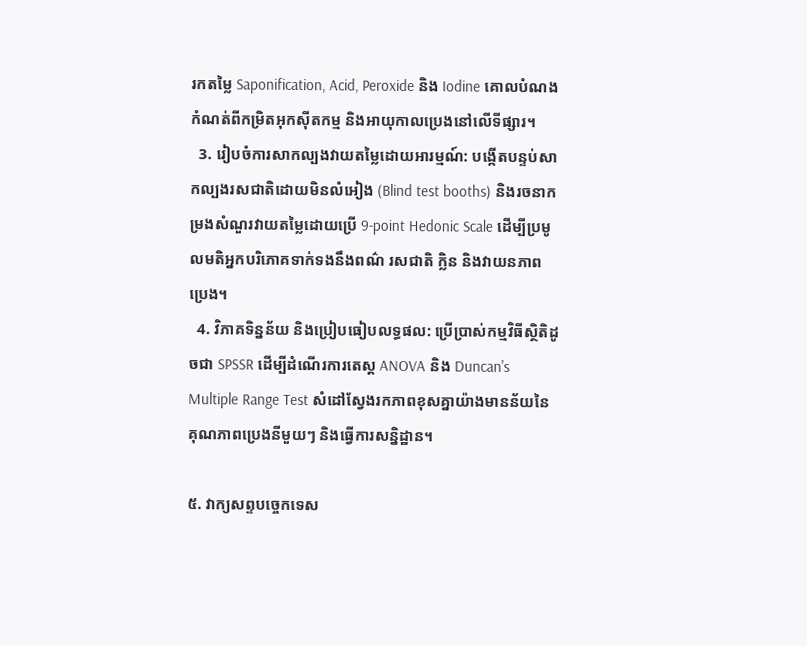រកតម្លៃ Saponification, Acid, Peroxide និង Iodine គោលបំណងកំណត់ពីកម្រិតអុកស៊ីតកម្ម និងអាយុកាលប្រេងនៅលើទីផ្សារ។
  3. រៀបចំការសាកល្បងវាយតម្លៃដោយអារម្មណ៍: បង្កើតបន្ទប់សាកល្បងរសជាតិដោយមិនលំអៀង (Blind test booths) និងរចនាកម្រងសំណួរវាយតម្លៃដោយប្រើ 9-point Hedonic Scale ដើម្បីប្រមូលមតិអ្នកបរិភោគទាក់ទងនឹងពណ៌ រសជាតិ ក្លិន និងវាយនភាពប្រេង។
  4. វិភាគទិន្នន័យ និងប្រៀបធៀបលទ្ធផល: ប្រើប្រាស់កម្មវិធីស្ថិតិដូចជា SPSSR ដើម្បីដំណើរការតេស្ត ANOVA និង Duncan's Multiple Range Test សំដៅស្វែងរកភាពខុសគ្នាយ៉ាងមានន័យនៃគុណភាពប្រេងនីមួយៗ និងធ្វើការសន្និដ្ឋាន។

៥. វាក្យសព្ទបច្ចេកទេស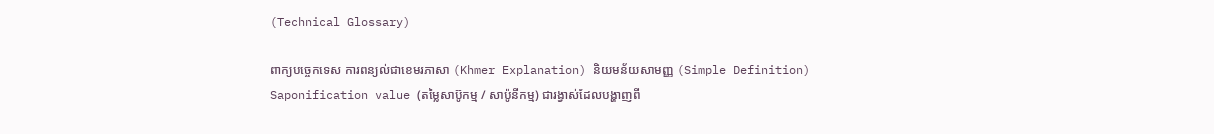(Technical Glossary)

ពាក្យបច្ចេកទេស ការពន្យល់ជាខេមរភាសា (Khmer Explanation) និយមន័យសាមញ្ញ (Simple Definition)
Saponification value (តម្លៃសាប៊ូកម្ម / សាប៉ូនីកម្ម) ជារង្វាស់ដែលបង្ហាញពី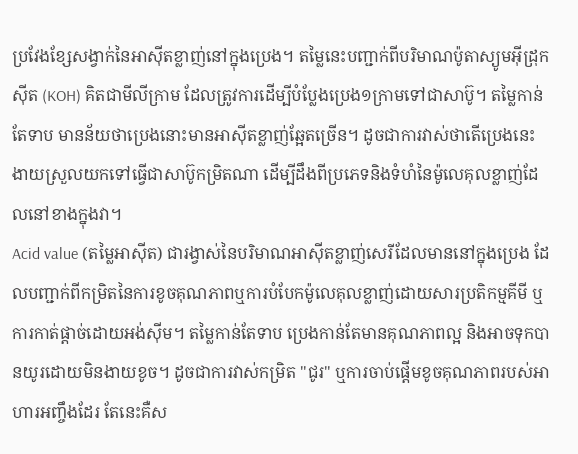ប្រវែងខ្សែសង្វាក់នៃអាស៊ីតខ្លាញ់នៅក្នុងប្រេង។ តម្លៃនេះបញ្ជាក់ពីបរិមាណប៉ូតាស្យូមអ៊ីដ្រុកស៊ីត (KOH) គិតជាមីលីក្រាម ដែលត្រូវការដើម្បីបំប្លែងប្រេង១ក្រាមទៅជាសាប៊ូ។ តម្លៃកាន់តែទាប មានន័យថាប្រេងនោះមានអាស៊ីតខ្លាញ់ឆ្អែតច្រើន។ ដូចជាការវាស់ថាតើប្រេងនេះងាយស្រួលយកទៅធ្វើជាសាប៊ូកម្រិតណា ដើម្បីដឹងពីប្រភេទនិងទំហំនៃម៉ូលេគុលខ្លាញ់ដែលនៅខាងក្នុងវា។
Acid value (តម្លៃអាស៊ីត) ជារង្វាស់នៃបរិមាណអាស៊ីតខ្លាញ់សេរីដែលមាននៅក្នុងប្រេង ដែលបញ្ជាក់ពីកម្រិតនៃការខូចគុណភាពឬការបំបែកម៉ូលេគុលខ្លាញ់ដោយសារប្រតិកម្មគីមី ឬការកាត់ផ្តាច់ដោយអង់ស៊ីម។ តម្លៃកាន់តែទាប ប្រេងកាន់តែមានគុណភាពល្អ និងអាចទុកបានយូរដោយមិនងាយខូច។ ដូចជាការវាស់កម្រិត "ជូរ" ឬការចាប់ផ្តើមខូចគុណភាពរបស់អាហារអញ្ចឹងដែរ តែនេះគឺស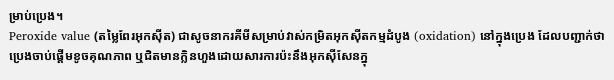ម្រាប់ប្រេង។
Peroxide value (តម្លៃពែរអុកស៊ីត) ជាសូចនាករគីមីសម្រាប់វាស់កម្រិតអុកស៊ីតកម្មដំបូង (oxidation) នៅក្នុងប្រេង ដែលបញ្ជាក់ថាប្រេងចាប់ផ្តើមខូចគុណភាព ឬជិតមានក្លិនហួងដោយសារការប៉ះនឹងអុកស៊ីសែនក្នុ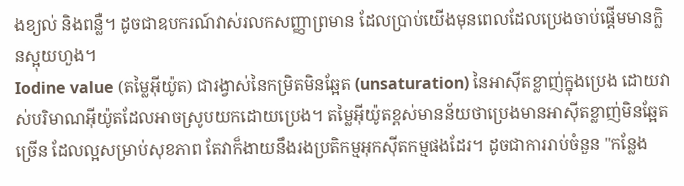ងខ្យល់ និងពន្លឺ។ ដូចជាឧបករណ៍វាស់រលកសញ្ញាព្រមាន ដែលប្រាប់យើងមុនពេលដែលប្រេងចាប់ផ្តើមមានក្លិនស្អុយហួង។
Iodine value (តម្លៃអ៊ីយ៉ូត) ជារង្វាស់នៃកម្រិតមិនឆ្អែត (unsaturation) នៃអាស៊ីតខ្លាញ់ក្នុងប្រេង ដោយវាស់បរិមាណអ៊ីយ៉ូតដែលអាចស្រូបយកដោយប្រេង។ តម្លៃអ៊ីយ៉ូតខ្ពស់មានន័យថាប្រេងមានអាស៊ីតខ្លាញ់មិនឆ្អែតច្រើន ដែលល្អសម្រាប់សុខភាព តែវាក៏ងាយនឹងរងប្រតិកម្មអុកស៊ីតកម្មផងដែរ។ ដូចជាការរាប់ចំនួន "កន្លែង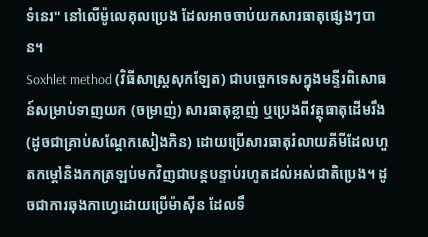ទំនេរ" នៅលើម៉ូលេគុលប្រេង ដែលអាចចាប់យកសារធាតុផ្សេងៗបាន។
Soxhlet method (វិធីសាស្ត្រសុកឡែត) ជាបច្ចេកទេសក្នុងមន្ទីរពិសោធន៍សម្រាប់ទាញយក (ចម្រាញ់) សារធាតុខ្លាញ់ ឬប្រេងពីវត្ថុធាតុដើមរឹង (ដូចជាគ្រាប់សណ្តែកសៀងកិន) ដោយប្រើសារធាតុរំលាយគីមីដែលហួតកម្តៅនិងកកត្រឡប់មកវិញជាបន្តបន្ទាប់រហូតដល់អស់ជាតិប្រេង។ ដូចជាការឆុងកាហ្វេដោយប្រើម៉ាស៊ីន ដែលទឹ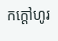កក្តៅហូរ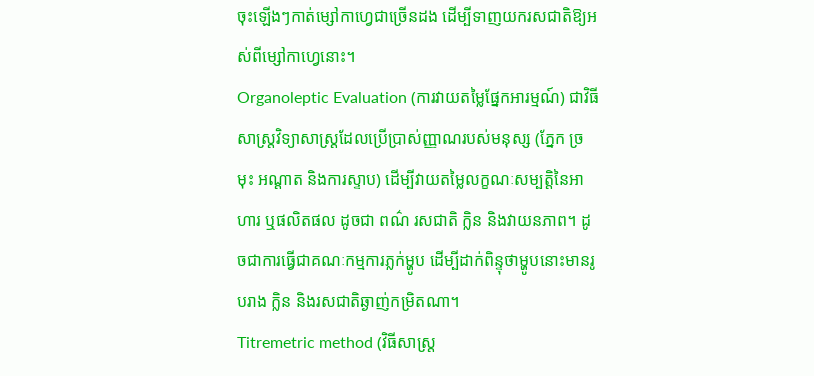ចុះឡើងៗកាត់ម្សៅកាហ្វេជាច្រើនដង ដើម្បីទាញយករសជាតិឱ្យអស់ពីម្សៅកាហ្វេនោះ។
Organoleptic Evaluation (ការវាយតម្លៃផ្នែកអារម្មណ៍) ជាវិធីសាស្ត្រវិទ្យាសាស្ត្រដែលប្រើប្រាស់ញ្ញាណរបស់មនុស្ស (ភ្នែក ច្រមុះ អណ្តាត និងការស្ទាប) ដើម្បីវាយតម្លៃលក្ខណៈសម្បត្តិនៃអាហារ ឬផលិតផល ដូចជា ពណ៌ រសជាតិ ក្លិន និងវាយនភាព។ ដូចជាការធ្វើជាគណៈកម្មការភ្លក់ម្ហូប ដើម្បីដាក់ពិន្ទុថាម្ហូបនោះមានរូបរាង ក្លិន និងរសជាតិឆ្ងាញ់កម្រិតណា។
Titremetric method (វិធីសាស្ត្រ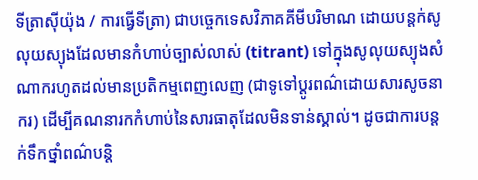ទីត្រាស៊ីយ៉ុង / ការធ្វើទីត្រា) ជាបច្ចេកទេសវិភាគគីមីបរិមាណ ដោយបន្តក់សូលុយស្យុងដែលមានកំហាប់ច្បាស់លាស់ (titrant) ទៅក្នុងសូលុយស្យុងសំណាករហូតដល់មានប្រតិកម្មពេញលេញ (ជាទូទៅប្តូរពណ៌ដោយសារសូចនាករ) ដើម្បីគណនារកកំហាប់នៃសារធាតុដែលមិនទាន់ស្គាល់។ ដូចជាការបន្តក់ទឹកថ្នាំពណ៌បន្តិ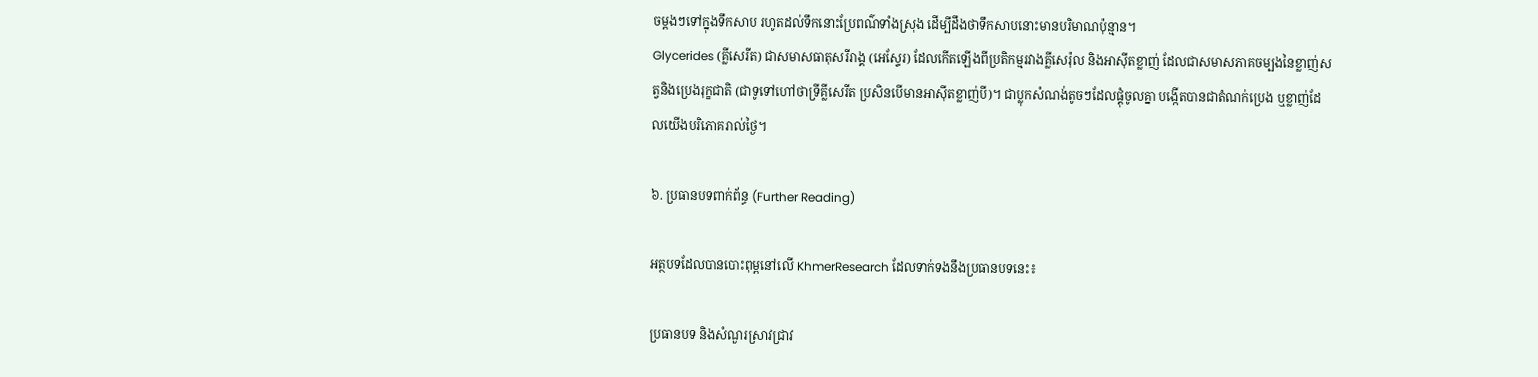ចម្តងៗទៅក្នុងទឹកសាប រហូតដល់ទឹកនោះប្រែពណ៌ទាំងស្រុង ដើម្បីដឹងថាទឹកសាបនោះមានបរិមាណប៉ុន្មាន។
Glycerides (គ្លីសេរីត) ជាសមាសធាតុសរីរាង្គ (អេស្ទែរ) ដែលកើតឡើងពីប្រតិកម្មរវាងគ្លីសេរ៉ុល និងអាស៊ីតខ្លាញ់ ដែលជាសមាសភាគចម្បងនៃខ្លាញ់សត្វនិងប្រេងរុក្ខជាតិ (ជាទូទៅហៅថាទ្រីគ្លីសេរីត ប្រសិនបើមានអាស៊ីតខ្លាញ់បី)។ ជាប្លុកសំណង់តូចៗដែលផ្គុំចូលគ្នា បង្កើតបានជាតំណក់ប្រេង ឬខ្លាញ់ដែលយើងបរិភោគរាល់ថ្ងៃ។

៦. ប្រធានបទពាក់ព័ន្ធ (Further Reading)

អត្ថបទដែលបានបោះពុម្ពនៅលើ KhmerResearch ដែលទាក់ទងនឹងប្រធានបទនេះ៖

ប្រធានបទ និងសំណួរស្រាវជ្រាវ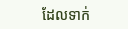ដែលទាក់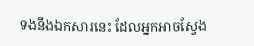ទងនឹងឯកសារនេះ ដែលអ្នកអាចស្វែង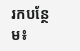រកបន្ថែម៖